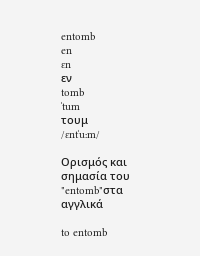entomb
en
ɛn
εν
tomb
ˈtum
τουμ
/ɛntˈuːm/

Ορισμός και σημασία του "entomb"στα αγγλικά

to entomb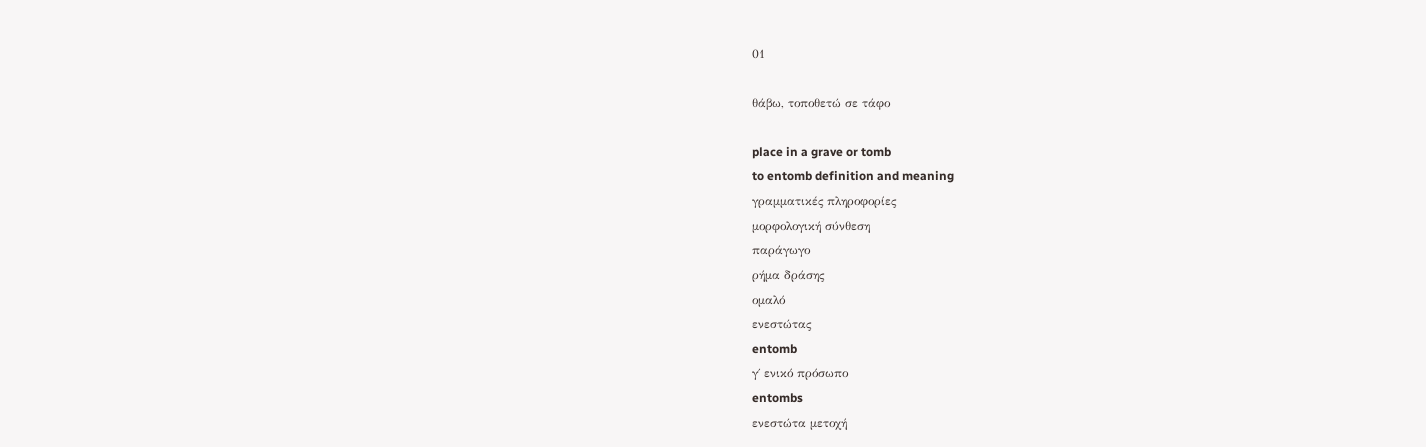01

θάβω, τοποθετώ σε τάφο

place in a grave or tomb
to entomb definition and meaning
γραμματικές πληροφορίες
μορφολογική σύνθεση
παράγωγο
ρήμα δράσης
ομαλό
ενεστώτας
entomb
γ΄ ενικό πρόσωπο
entombs
ενεστώτα μετοχή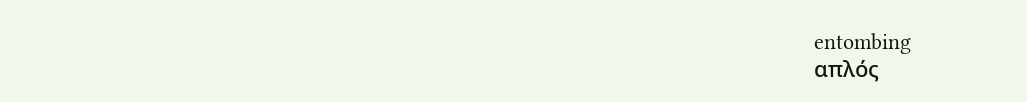entombing
απλός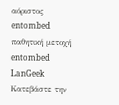αόριστος
entombed
παθητική μετοχή
entombed
LanGeek
Κατεβάστε την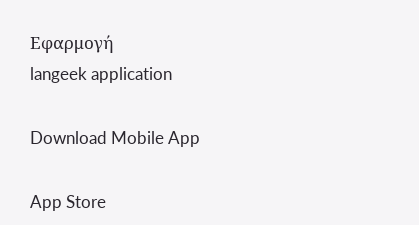Εφαρμογή
langeek application

Download Mobile App

App Store